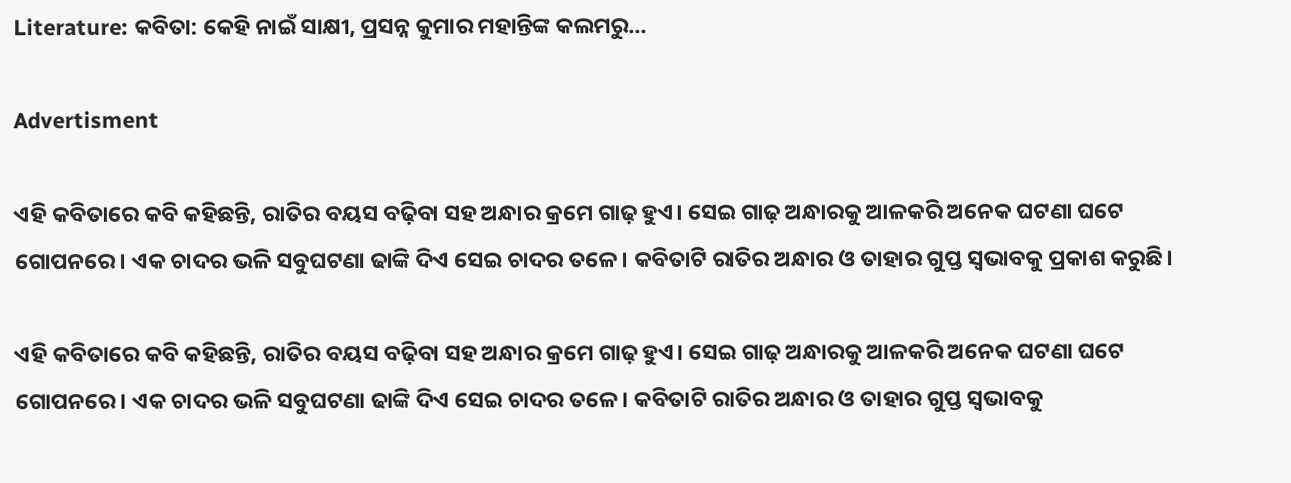Literature: କବିତା: କେହି ନାଇଁ ସାକ୍ଷୀ, ପ୍ରସନ୍ନ କୁମାର ମହାନ୍ତିଙ୍କ କଲମରୁ...

Advertisment

ଏହି କବିତାରେ କବି କହିଛନ୍ତି, ରାତିର ବୟସ ବଢ଼ିବା ସହ ଅନ୍ଧାର କ୍ରମେ ଗାଢ଼ ହୁଏ। ସେଇ ଗାଢ଼ ଅନ୍ଧାରକୁ ଆଳକରି ଅନେକ ଘଟଣା ଘଟେ ଗୋପନରେ। ଏକ ଚାଦର ଭଳି ସବୁଘଟଣା ଢାଙ୍କି ଦିଏ ସେଇ ଚାଦର ତଳେ। କବିତାଟି ରାତିର ଅନ୍ଧାର ଓ ତାହାର ଗୁପ୍ତ ସ୍ୱଭାବକୁ ପ୍ରକାଶ କରୁଛି।

ଏହି କବିତାରେ କବି କହିଛନ୍ତି, ରାତିର ବୟସ ବଢ଼ିବା ସହ ଅନ୍ଧାର କ୍ରମେ ଗାଢ଼ ହୁଏ। ସେଇ ଗାଢ଼ ଅନ୍ଧାରକୁ ଆଳକରି ଅନେକ ଘଟଣା ଘଟେ ଗୋପନରେ। ଏକ ଚାଦର ଭଳି ସବୁଘଟଣା ଢାଙ୍କି ଦିଏ ସେଇ ଚାଦର ତଳେ। କବିତାଟି ରାତିର ଅନ୍ଧାର ଓ ତାହାର ଗୁପ୍ତ ସ୍ୱଭାବକୁ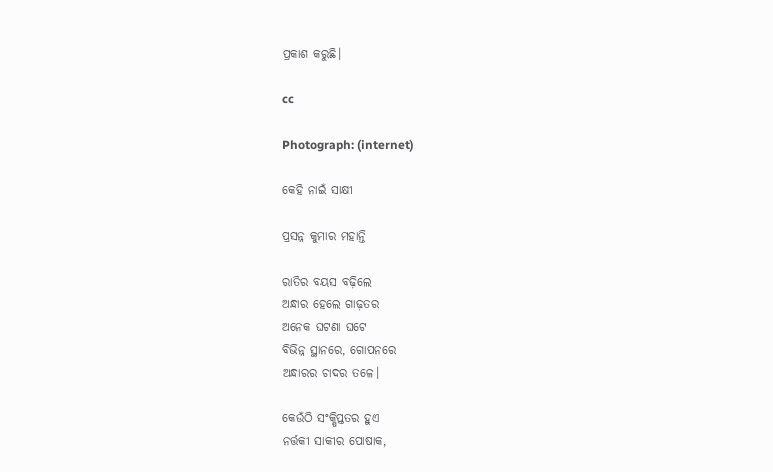ପ୍ରକାଶ କରୁଛି।

cc

Photograph: (internet)

କେହି ନାଇଁ ସାକ୍ଷୀ

ପ୍ରସନ୍ନ କୁମାର ମହାନ୍ତି

ରାତିର ବୟସ ବଢ଼ିଲେ
ଅନ୍ଧାର ହେଲେ ଗାଢ଼ତର
ଅନେକ ଘଟଣା ଘଟେ
ବିଭିନ୍ନ ସ୍ଥାନରେ, ଗୋପନରେ
ଅନ୍ଧାରର ଚାଦର ତଳେ।

କେଉଁଠି ସଂକ୍ଷିପ୍ତତର ହୁଏ
ନର୍ତ୍ତକୀ ସାକୀର ପୋଷାକ,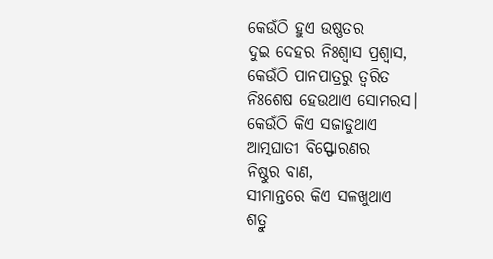କେଉଁଠି ହୁଏ ଉଷ୍ଣତର
ଦୁଇ ଦେହର ନିଃଶ୍ବାସ ପ୍ରଶ୍ବାସ,
କେଉଁଠି ପାନପାତ୍ରରୁ ତ୍ବରିତ
ନିଃଶେଷ ହେଉଥାଏ ସୋମରସ।
କେଉଁଠି କିଏ ସଜାଡୁଥାଏ
ଆତ୍ମଘାତୀ ବିସ୍ଫୋରଣର
ନିଷ୍ଠୁର ବାଣ,
ସୀମାନ୍ତରେ କିଏ ସଳଖୁଥାଏ
ଶତ୍ରୁ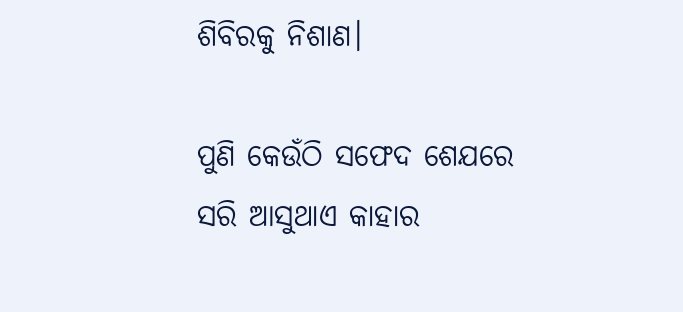ଶିବିରକୁ ନିଶାଣ।

ପୁଣି କେଉଁଠି ସଫେଦ ଶେଯରେ
ସରି ଆସୁଥାଏ କାହାର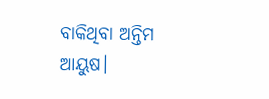ବାକିଥିବା ଅନ୍ତିମ ଆୟୁଷ।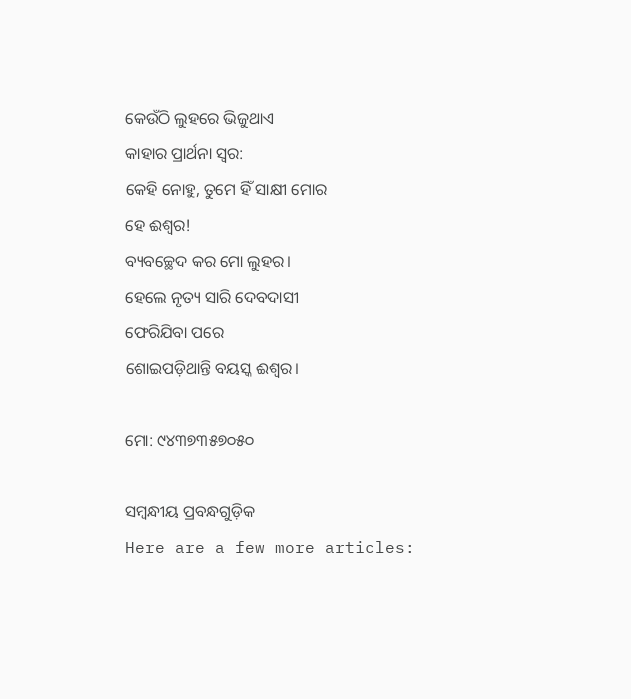କେଉଁଠି ଲୁହରେ ଭିଜୁଥାଏ
କାହାର ପ୍ରାର୍ଥନା ସ୍ବର:
କେହି ନୋହୁ, ତୁମେ ହିଁ ସାକ୍ଷୀ ମୋର
ହେ ଈଶ୍ବର!
ବ୍ୟବଚ୍ଛେଦ କର ମୋ ଲୁହର।
ହେଲେ ନୃତ୍ୟ ସାରି ଦେବଦାସୀ
ଫେରିଯିବା ପରେ
ଶୋଇପଡ଼ିଥାନ୍ତି ବୟସ୍କ ଈଶ୍ବର।

ମୋ: ୯୪୩୭୩୫୭୦୫୦

ସମ୍ବନ୍ଧୀୟ ପ୍ରବନ୍ଧଗୁଡ଼ିକ
Here are a few more articles: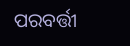ପରବର୍ତ୍ତୀ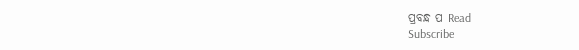ପ୍ରବନ୍ଧ ପ Read
Subscribe